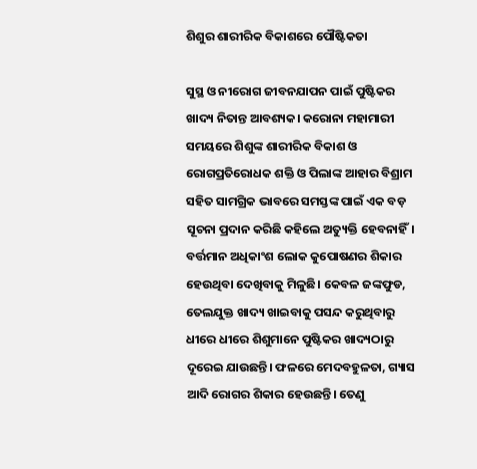ଶିଶୁର ଶାରୀରିକ ବିକାଶରେ ପୌଷ୍ଟିକତା

ସୁସ୍ଥ ଓ ନୀରୋଗ ଜୀବନଯାପନ ପାଇଁ ପୁଷ୍ଟିକର ଖାଦ୍ୟ ନିତାନ୍ତ ଆବଶ୍ୟକ। କରୋନା ମହାମାରୀ ସମୟରେ ଶିଶୁଙ୍କ ଶାରୀରିକ ବିକାଶ ଓ ରୋଗପ୍ରତିରୋଧକ ଶକ୍ତି ଓ ପିଲାଙ୍କ ଆହାର ବିଶ୍ରାମ ସହିତ ସାମଗ୍ରିକ ଭାବରେ ସମସ୍ତଙ୍କ ପାଇଁ ଏକ ବଡ଼ ସୂଚନା ପ୍ରଦାନ କରିଛି କହିଲେ ଅତ୍ୟୁକ୍ତି ହେବନାହିଁ। ବର୍ତ୍ତମାନ ଅଧିକାଂଶ ଲୋକ କୁପୋଷଣର ଶିକାର ହେଉଥିବା ଦେଖିବାକୁ ମିଳୁଛି। କେବଳ ଜଙ୍କଫୁଡ, ତେଲଯୁକ୍ତ ଖାଦ୍ୟ ଖାଇବାକୁ ପସନ୍ଦ କରୁଥିବାରୁ ଧୀରେ ଧୀରେ ଶିଶୁମାନେ ପୁଷ୍ଟିକର ଖାଦ୍ୟଠାରୁ ଦୂରେଇ ଯାଉଛନ୍ତି। ଫଳରେ ମେଦବହୁଳତା, ଗ୍ୟାସ ଆଦି ରୋଗର ଶିକାର ହେଉଛନ୍ତି। ତେଣୁ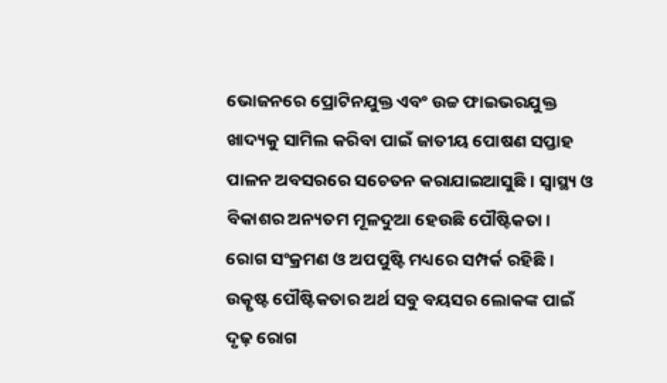ଭୋଜନରେ ପ୍ରୋଟିନଯୁକ୍ତ ଏବଂ ଉଚ୍ଚ ଫାଇଭରଯୁକ୍ତ ଖାଦ୍ୟକୁ ସାମିଲ କରିବା ପାଇଁ ଜାତୀୟ ପୋଷଣ ସପ୍ତାହ ପାଳନ ଅବସରରେ ସଚେତନ କରାଯାଇଆସୁଛି। ସ୍ବାସ୍ଥ୍ୟ ଓ ବିକାଶର ଅନ୍ୟତମ ମୂଳଦୁଆ ହେଉଛି ପୌଷ୍ଟିକତା। ରୋଗ ସଂକ୍ରମଣ ଓ ଅପପୁଷ୍ଟି ମଧ୍ୟରେ ସମ୍ପର୍କ ରହିଛି। ଉତ୍କୃଷ୍ଟ ପୌଷ୍ଟିକତାର ଅର୍ଥ ସବୁ ବୟସର ଲୋକଙ୍କ ପାଇଁ ଦୃଢ଼ ରୋଗ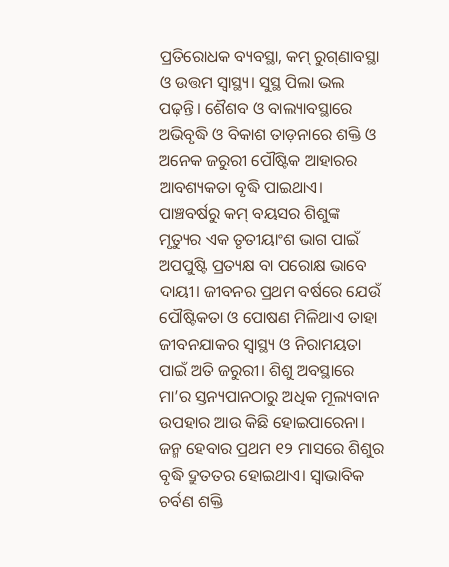ପ୍ରତିରୋଧକ ବ୍ୟବସ୍ଥା, କମ୍‌ ରୁଗ୍‌ଣାବସ୍ଥା ଓ ଉତ୍ତମ ସ୍ବାସ୍ଥ୍ୟ। ସୁସ୍ଥ ପିଲା ଭଲ ପଢ଼ନ୍ତି। ଶୈଶବ ଓ ବାଲ୍ୟାବସ୍ଥାରେ ଅଭିବୃଦ୍ଧି ଓ ବିକାଶ ତାଡ଼ନାରେ ଶକ୍ତି ଓ ଅନେକ ଜରୁରୀ ପୌଷ୍ଟିକ ଆହାରର ଆବଶ୍ୟକତା ବୃଦ୍ଧି ପାଇଥାଏ। ପାଞ୍ଚବର୍ଷରୁ କମ୍‌ ବୟସର ଶିଶୁଙ୍କ ମୃତ୍ୟୁର ଏକ ତୃତୀୟାଂଶ ଭାଗ ପାଇଁ ଅପପୁଷ୍ଟି ପ୍ରତ୍ୟକ୍ଷ ବା ପରୋକ୍ଷ ଭାବେ ଦାୟୀ। ଜୀବନର ପ୍ରଥମ ବର୍ଷରେ ଯେଉଁ ପୌଷ୍ଟିକତା ଓ ପୋଷଣ ମିଳିଥାଏ ତାହା ଜୀବନଯାକର ସ୍ବାସ୍ଥ୍ୟ ଓ ନିରାମୟତା ପାଇଁ ଅତି ଜରୁରୀ। ଶିଶୁ ଅବସ୍ଥାରେ ମା’ର ସ୍ତନ୍ୟପାନଠାରୁ ଅଧିକ ମୂଲ୍ୟବାନ ଉପହାର ଆଉ କିଛି ହୋଇପାରେନା। ଜନ୍ମ ହେବାର ପ୍ରଥମ ୧୨ ମାସରେ ଶିଶୁର ବୃଦ୍ଧି ଦ୍ରୁତତର ହୋଇଥାଏ। ସ୍ବାଭାବିକ ଚର୍ବଣ ଶକ୍ତି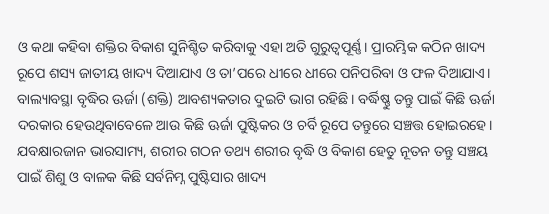ଓ କଥା କହିବା ଶକ୍ତିର ବିକାଶ ସୁନିଶ୍ଚିତ କରିବାକୁ ଏହା ଅତି ଗୁରୁତ୍ୱପୂର୍ଣ୍ଣ। ପ୍ରାରମ୍ଭିକ କଠିନ ଖାଦ୍ୟ ରୂପେ ଶସ୍ୟ ଜାତୀୟ ଖାଦ୍ୟ ଦିଆଯାଏ ଓ ତା’ପରେ ଧୀରେ ଧୀରେ ପନିପରିବା ଓ ଫଳ ଦିଆଯାଏ। ବାଲ୍ୟାବସ୍ଥା ବୃଦ୍ଧିର ଊର୍ଜା (ଶକ୍ତି) ଆବଶ୍ୟକତାର ଦୁଇଟି ଭାଗ ରହିଛି। ବର୍ଦ୍ଧିଷ୍ଣୁ ତନ୍ତୁ ପାଇଁ କିଛି ଊର୍ଜା ଦରକାର ହେଉଥିବାବେଳେ ଆଉ କିଛି ଊର୍ଜା ପୁଷ୍ଟିକର ଓ ଚର୍ବି ରୂପେ ତନ୍ତୁରେ ସଞ୍ଚତ୍ତ ହୋଇରହେ। ଯବକ୍ଷାରଜାନ ଭାରସାମ୍ୟ, ଶରୀର ଗଠନ ତଥ୍ୟ ଶରୀର ବୃଦ୍ଧି ଓ ବିକାଶ ହେତୁ ନୂତନ ତନ୍ତୁ ସଞ୍ଚୟ ପାଇଁ ଶିଶୁ ଓ ବାଳକ କିଛି ସର୍ବନିମ୍ନ ପୁଷ୍ଟିସାର ଖାଦ୍ୟ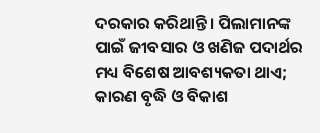ଦରକାର କରିଥାନ୍ତି। ପିଲାମାନଙ୍କ ପାଇଁ ଜୀବସାର ଓ ଖଣିଜ ପଦାର୍ଥର ମଧ୍ୟ ବିଶେଷ ଆବଶ୍ୟକତା ଥାଏ; କାରଣ ବୃଦ୍ଧି ଓ ବିକାଶ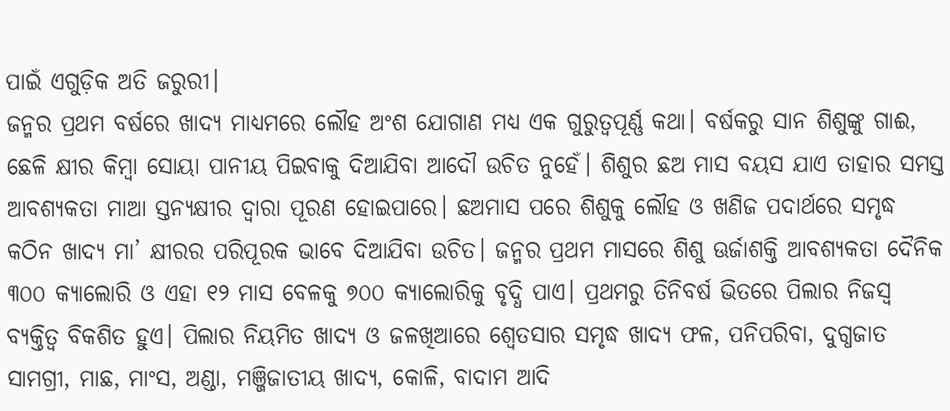ପାଇଁ ଏଗୁଡ଼ିକ ଅତି ଜରୁରୀ।
ଜନ୍ମର ପ୍ରଥମ ବର୍ଷରେ ଖାଦ୍ୟ ମାଧ୍ୟମରେ ଲୌହ ଅଂଶ ଯୋଗାଣ ମଧ୍ୟ ଏକ ଗୁରୁତ୍ୱପୂର୍ଣ୍ଣ କଥା। ବର୍ଷକରୁ ସାନ ଶିଶୁଙ୍କୁ ଗାଈ, ଛେଳି କ୍ଷୀର କିମ୍ବା ସୋୟା ପାନୀୟ ପିଇବାକୁ ଦିଆଯିବା ଆଦୌ ଉଚିତ ନୁହେଁ। ଶିଶୁର ଛଅ ମାସ ବୟସ ଯାଏ ତାହାର ସମସ୍ତ ଆବଶ୍ୟକତା ମାଆ ସ୍ତନ୍ୟକ୍ଷୀର ଦ୍ୱାରା ପୂରଣ ହୋଇପାରେ। ଛଅମାସ ପରେ ଶିଶୁକୁ ଲୌହ ଓ ଖଣିଜ ପଦାର୍ଥରେ ସମୃଦ୍ଧ କଠିନ ଖାଦ୍ୟ ମା’ କ୍ଷୀରର ପରିପୂରକ ଭାବେ ଦିଆଯିବା ଉଚିତ। ଜନ୍ମର ପ୍ରଥମ ମାସରେ ଶିଶୁ ଊର୍ଜାଶକ୍ତି ଆବଶ୍ୟକତା ଦୈନିକ ୩୦୦ କ୍ୟାଲୋରି ଓ ଏହା ୧୨ ମାସ ବେଳକୁ ୭୦୦ କ୍ୟାଲୋରିକୁ ବୃଦ୍ଧି ପାଏ। ପ୍ରଥମରୁ ତିନିବର୍ଷ ଭିତରେ ପିଲାର ନିଜସ୍ବ ବ୍ୟକ୍ତିତ୍ୱ ବିକଶିତ ହୁଏ। ପିଲାର ନିୟମିତ ଖାଦ୍ୟ ଓ ଜଳଖିଆରେ ଶ୍ୱେତସାର ସମୃଦ୍ଧ ଖାଦ୍ୟ ଫଳ, ପନିପରିବା, ଦୁଗ୍ଧଜାତ ସାମଗ୍ରୀ, ମାଛ, ମାଂସ, ଅଣ୍ଡା, ମଞ୍ଜିଜାତୀୟ ଖାଦ୍ୟ, କୋଳି, ବାଦାମ ଆଦି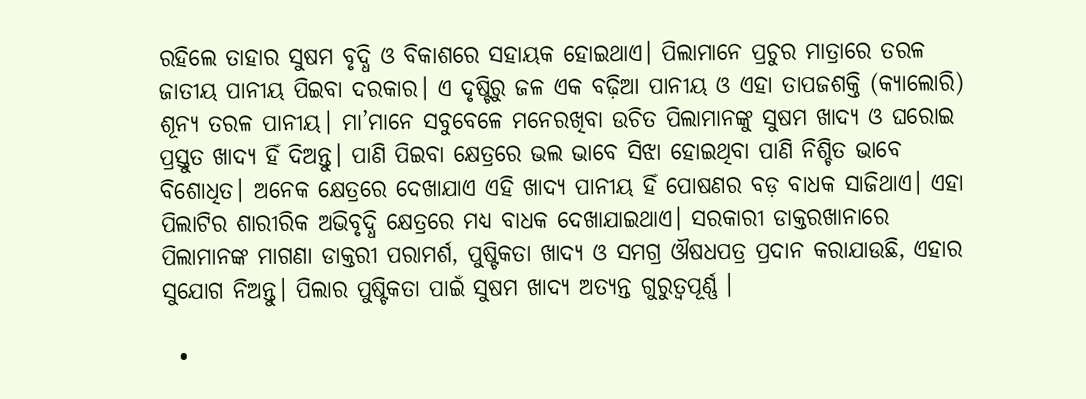ରହିଲେ ତାହାର ସୁଷମ ବୃଦ୍ଧି ଓ ବିକାଶରେ ସହାୟକ ହୋଇଥାଏ। ପିଲାମାନେ ପ୍ରଚୁର ମାତ୍ରାରେ ତରଳ ଜାତୀୟ ପାନୀୟ ପିଇବା ଦରକାର। ଏ ଦୃଷ୍ଟିରୁ ଜଳ ଏକ ବଢ଼ିଆ ପାନୀୟ ଓ ଏହା ତାପଜଶକ୍ତି (କ୍ୟାଲୋରି) ଶୂନ୍ୟ ତରଳ ପାନୀୟ। ମା’ମାନେ ସବୁବେଳେ ମନେରଖିବା ଉଚିତ ପିଲାମାନଙ୍କୁ ସୁଷମ ଖାଦ୍ୟ ଓ ଘରୋଇ ପ୍ରସ୍ତୁତ ଖାଦ୍ୟ ହିଁ ଦିଅନ୍ତୁ। ପାଣି ପିଇବା କ୍ଷେତ୍ରରେ ଭଲ ଭାବେ ସିଝା ହୋଇଥିବା ପାଣି ନିଶ୍ଚିତ ଭାବେ ବିଶୋଧିତ। ଅନେକ କ୍ଷେତ୍ରରେ ଦେଖାଯାଏ ଏହି ଖାଦ୍ୟ ପାନୀୟ ହିଁ ପୋଷଣର ବଡ଼ ବାଧକ ସାଜିଥାଏ। ଏହା ପିଲାଟିର ଶାରୀରିକ ଅଭିବୃଦ୍ଧି କ୍ଷେତ୍ରରେ ମଧ୍ୟ ବାଧକ ଦେଖାଯାଇଥାଏ। ସରକାରୀ ଡାକ୍ତରଖାନାରେ ପିଲାମାନଙ୍କ ମାଗଣା ଡାକ୍ତରୀ ପରାମର୍ଶ, ପୁଷ୍ଟିକତା ଖାଦ୍ୟ ଓ ସମଗ୍ର ଔଷଧପତ୍ର ପ୍ରଦାନ କରାଯାଉଛି, ଏହାର ସୁଯୋଗ ନିଅନ୍ତୁ। ପିଲାର ପୁଷ୍ଟିକତା ପାଇଁ ସୁଷମ ଖାଦ୍ୟ ଅତ୍ୟନ୍ତ ଗୁରୁତ୍ୱପୂର୍ଣ୍ଣ ।

  •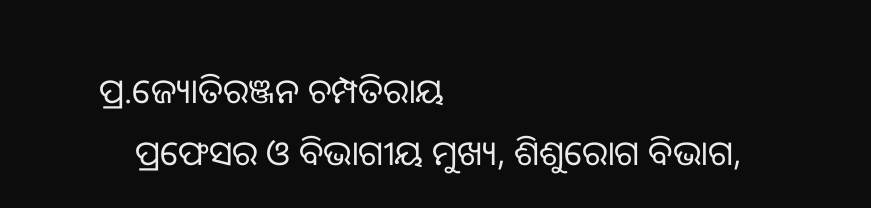ପ୍ର.ଜ୍ୟୋତିରଞ୍ଜନ ଚମ୍ପତିରାୟ
    ପ୍ରଫେସର ଓ ବିଭାଗୀୟ ମୁଖ୍ୟ, ଶିଶୁରୋଗ ବିଭାଗ,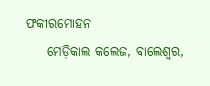ଫକୀରମୋହନ
    ମେଡ଼ିକାଲ କଲେଜ, ବାଲେଶ୍ୱର,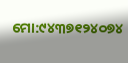ମୋ:୯୪୩୭୧୨୪୦୭୪